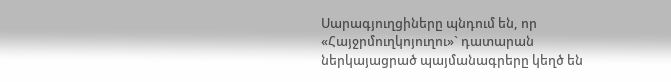Սարագյուղցիները պնդում են, որ «Հայջրմուղկոյուղու»` դատարան ներկայացրած պայմանագրերը կեղծ են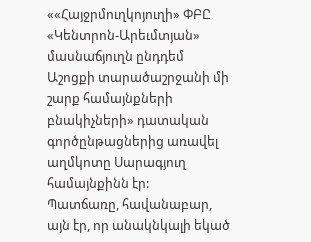««Հայջրմուղկոյուղի» ՓԲԸ «Կենտրոն-Արեւմտյան» մասնաճյուղն ընդդեմ Աշոցքի տարածաշրջանի մի շարք համայնքների բնակիչների» դատական գործընթացներից առավել աղմկոտը Սարագյուղ համայնքինն էր:
Պատճառը, հավանաբար, այն էր, որ անակնկալի եկած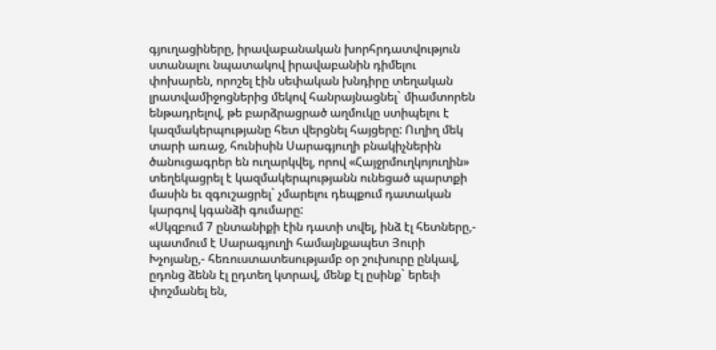գյուղացիները, իրավաբանական խորհրդատվություն ստանալու նպատակով իրավաբանին դիմելու փոխարեն, որոշել էին սեփական խնդիրը տեղական լրատվամիջոցներից մեկով հանրայնացնել` միամտորեն ենթադրելով, թե բարձրացրած աղմուկը ստիպելու է կազմակերպությանը հետ վերցնել հայցերը: Ուղիղ մեկ տարի առաջ, հունիսին Սարագյուղի բնակիչներին ծանուցագրեր են ուղարկվել, որով «Հայջրմուղկոյուղին» տեղեկացրել է կազմակերպությանն ունեցած պարտքի մասին եւ զգուշացրել` չմարելու դեպքում դատական կարգով կգանձի գումարը:
«Սկզբում 7 ընտանիքի էին դատի տվել, ինձ էլ հետները,- պատմում է Սարագյուղի համայնքապետ Յուրի Խչոյանը,- հեռուստատեսությամբ օր շուխուրը ընկավ, ըդոնց ձենն էլ ըդտեղ կտրավ, մենք էլ ըսինք` երեւի փոշմանել են,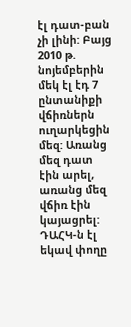էլ դատ-բան չի լինի: Բայց 2010 թ. նոյեմբերին մեկ էլ էդ 7 ընտանիքի վճիռներն ուղարկեցին մեզ: Առանց մեզ դատ էին արել, առանց մեզ վճիռ էին կայացրել: ԴԱՀԿ-ն էլ եկավ փողը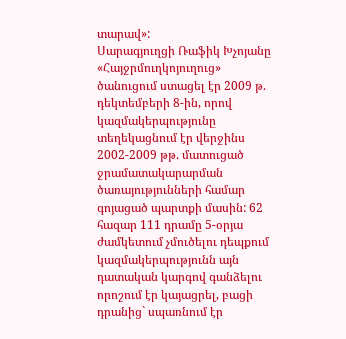տարավ»:
Սարագյուղցի Ռաֆիկ Խչոյանը «Հայջրմուղկոյուղուց» ծանուցում ստացել էր 2009 թ. դեկտեմբերի 8-ին, որով կազմակերպությունը տեղեկացնում էր վերջինս 2002-2009 թթ. մատուցած ջրամատակարարման ծառայությունների համար գոյացած պարտքի մասին: 62 հազար 111 դրամը 5-օրյա ժամկետում չմուծելու դեպքում կազմակերպությունն այն դատական կարգով գանձելու որոշում էր կայացրել, բացի դրանից` սպառնում էր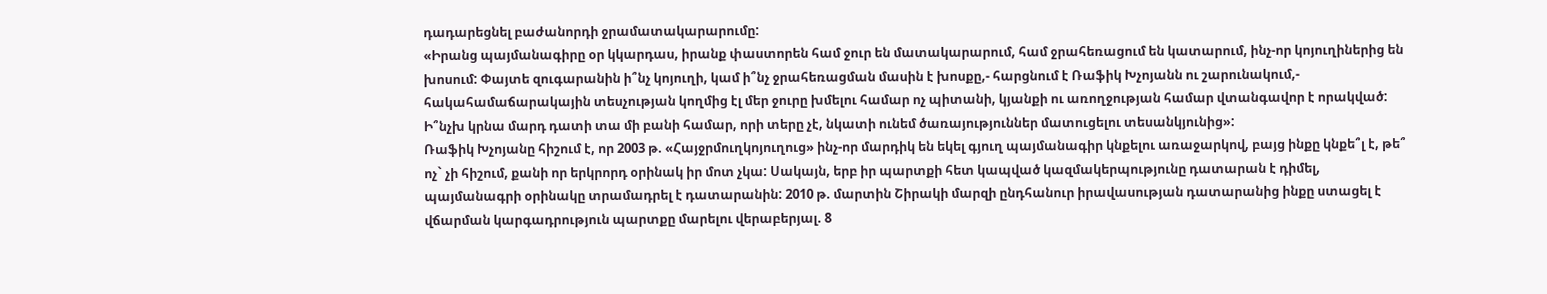դադարեցնել բաժանորդի ջրամատակարարումը:
«Իրանց պայմանագիրը օր կկարդաս, իրանք փաստորեն համ ջուր են մատակարարում, համ ջրահեռացում են կատարում, ինչ-որ կոյուղիներից են խոսում: Փայտե զուգարանին ի՞նչ կոյուղի, կամ ի՞նչ ջրահեռացման մասին է խոսքը,- հարցնում է Ռաֆիկ Խչոյանն ու շարունակում,- հակահամաճարակային տեսչության կողմից էլ մեր ջուրը խմելու համար ոչ պիտանի, կյանքի ու առողջության համար վտանգավոր է որակված: Ի՞նչխ կրնա մարդ դատի տա մի բանի համար, որի տերը չէ, նկատի ունեմ ծառայություններ մատուցելու տեսանկյունից»:
Ռաֆիկ Խչոյանը հիշում է, որ 2003 թ. «Հայջրմուղկոյուղուց» ինչ-որ մարդիկ են եկել գյուղ պայմանագիր կնքելու առաջարկով, բայց ինքը կնքե՞լ է, թե՞ ոչ` չի հիշում, քանի որ երկրորդ օրինակ իր մոտ չկա: Սակայն, երբ իր պարտքի հետ կապված կազմակերպությունը դատարան է դիմել, պայմանագրի օրինակը տրամադրել է դատարանին: 2010 թ. մարտին Շիրակի մարզի ընդհանուր իրավասության դատարանից ինքը ստացել է վճարման կարգադրություն պարտքը մարելու վերաբերյալ. 8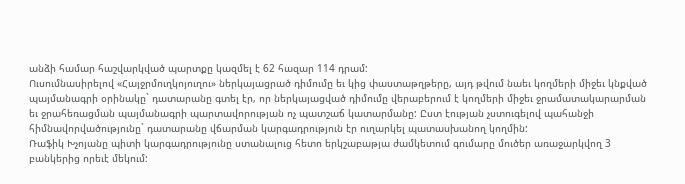անձի համար հաշվարկված պարտքը կազմել է 62 հազար 114 դրամ:
Ուսումնասիրելով «Հայջրմուղկոյուղու» ներկայացրած դիմումը եւ կից փաստաթղթերը, այդ թվում նաեւ կողմերի միջեւ կնքված պայմանագրի օրինակը` դատարանը գտել էր, որ ներկայացված դիմումը վերաբերում է կողմերի միջեւ ջրամատակարարման եւ ջրահեռացման պայմանագրի պարտավորության ոչ պատշաճ կատարմանը: Ըստ էության չստուգելով պահանջի հիմնավորվածությունը` դատարանը վճարման կարգադրություն էր ուղարկել պատասխանող կողմին:
Ռաֆիկ Խչոյանը պիտի կարգադրությունը ստանալուց հետո երկշաբաթյա ժամկետում գումարը մուծեր առաջարկվող 3 բանկերից որեւէ մեկում: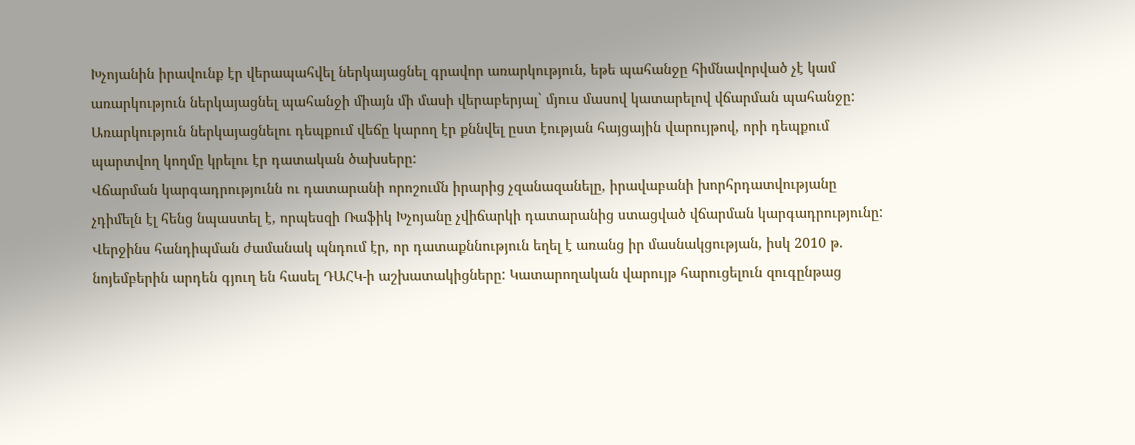Խչոյանին իրավունք էր վերապահվել ներկայացնել գրավոր առարկություն, եթե պահանջը հիմնավորված չէ կամ առարկություն ներկայացնել պահանջի միայն մի մասի վերաբերյալ` մյուս մասով կատարելով վճարման պահանջը: Առարկություն ներկայացնելու դեպքում վեճը կարող էր քննվել ըստ էության հայցային վարույթով, որի դեպքում պարտվող կողմը կրելու էր դատական ծախսերը:
Վճարման կարգադրությունն ու դատարանի որոշումն իրարից չզանազանելը, իրավաբանի խորհրդատվությանը չդիմելն էլ հենց նպաստել է, որպեսզի Ռաֆիկ Խչոյանը չվիճարկի դատարանից ստացված վճարման կարգադրությունը: Վերջինս հանդիպման ժամանակ պնդում էր, որ դատաքննություն եղել է առանց իր մասնակցության, իսկ 2010 թ. նոյեմբերին արդեն գյուղ են հասել ԴԱՀԿ-ի աշխատակիցները: Կատարողական վարույթ հարուցելուն զուգընթաց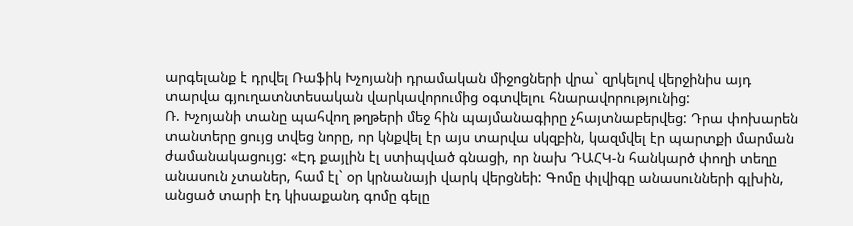արգելանք է դրվել Ռաֆիկ Խչոյանի դրամական միջոցների վրա` զրկելով վերջինիս այդ տարվա գյուղատնտեսական վարկավորումից օգտվելու հնարավորությունից:
Ռ. Խչոյանի տանը պահվող թղթերի մեջ հին պայմանագիրը չհայտնաբերվեց: Դրա փոխարեն տանտերը ցույց տվեց նորը, որ կնքվել էր այս տարվա սկզբին, կազմվել էր պարտքի մարման ժամանակացույց: «Էդ քայլին էլ ստիպված գնացի, որ նախ ԴԱՀԿ-ն հանկարծ փողի տեղը անասուն չտաներ, համ էլ` օր կրնանայի վարկ վերցնեի: Գոմը փլվիգը անասունների գլխին, անցած տարի էդ կիսաքանդ գոմը գելը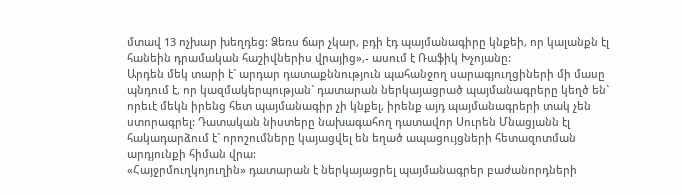մտավ 13 ոչխար խեղդեց: Ձեռս ճար չկար, բդի էդ պայմանագիրը կնքեի, որ կալանքն էլ հանեին դրամական հաշիվներիս վրայից»,- ասում է Ռաֆիկ Խչոյանը:
Արդեն մեկ տարի է` արդար դատաքննություն պահանջող սարագյուղցիների մի մասը պնդում է, որ կազմակերպության` դատարան ներկայացրած պայմանագրերը կեղծ են` որեւէ մեկն իրենց հետ պայմանագիր չի կնքել, իրենք այդ պայմանագրերի տակ չեն ստորագրել: Դատական նիստերը նախագահող դատավոր Սուրեն Մնացյանն էլ հակադարձում է` որոշումները կայացվել են եղած ապացույցների հետազոտման արդյունքի հիման վրա:
«Հայջրմուղկոյուղին» դատարան է ներկայացրել պայմանագրեր բաժանորդների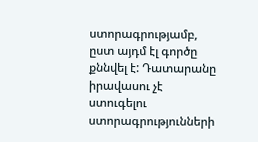ստորագրությամբ, ըստ այդմ էլ գործը քննվել է: Դատարանը իրավասու չէ ստուգելու ստորագրությունների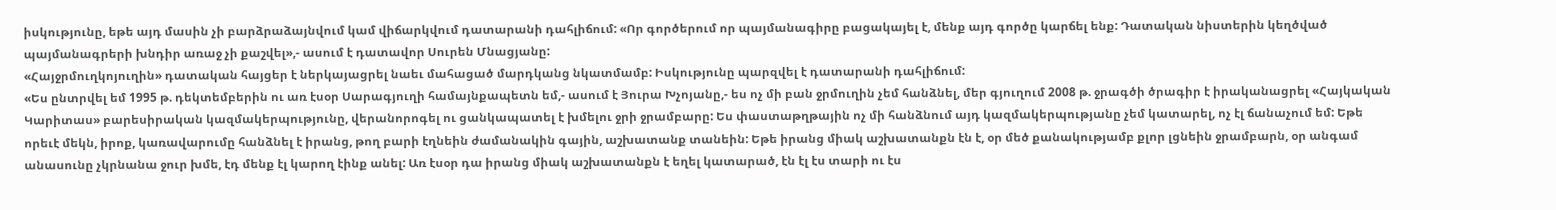իսկությունը, եթե այդ մասին չի բարձրաձայնվում կամ վիճարկվում դատարանի դահլիճում: «Որ գործերում որ պայմանագիրը բացակայել է, մենք այդ գործը կարճել ենք: Դատական նիստերին կեղծված պայմանագրերի խնդիր առաջ չի քաշվել»,- ասում է դատավոր Սուրեն Մնացյանը:
«Հայջրմուղկոյուղին» դատական հայցեր է ներկայացրել նաեւ մահացած մարդկանց նկատմամբ: Իսկությունը պարզվել է դատարանի դահլիճում:
«Ես ընտրվել եմ 1995 թ. դեկտեմբերին ու առ էսօր Սարագյուղի համայնքապետն եմ,- ասում է Յուրա Խչոյանը,- ես ոչ մի բան ջրմուղին չեմ հանձնել, մեր գյուղում 2008 թ. ջրագծի ծրագիր է իրականացրել «Հայկական Կարիտաս» բարեսիրական կազմակերպությունը, վերանորոգել ու ցանկապատել է խմելու ջրի ջրամբարը: Ես փաստաթղթային ոչ մի հանձնում այդ կազմակերպությանը չեմ կատարել, ոչ էլ ճանաչում եմ: Եթե որեւէ մեկն, իրոք, կառավարումը հանձնել է իրանց, թող բարի էղնեին ժամանակին գային, աշխատանք տանեին: Եթե իրանց միակ աշխատանքն էն է, օր մեծ քանակությամբ քլոր լցնեին ջրամբարն, օր անգամ անասունը չկրնանա ջուր խմե, էդ մենք էլ կարող էինք անել: Առ էսօր դա իրանց միակ աշխատանքն է եղել կատարած, էն էլ էս տարի ու էս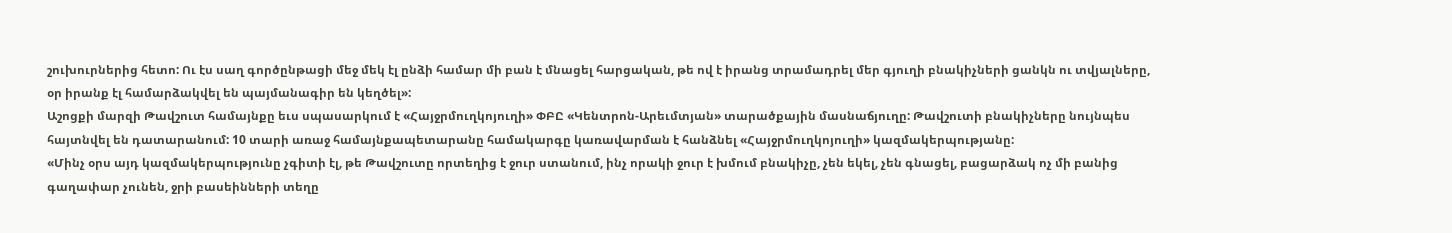շուխուրներից հետո: Ու էս սաղ գործընթացի մեջ մեկ էլ ընձի համար մի բան է մնացել հարցական, թե ով է իրանց տրամադրել մեր գյուղի բնակիչների ցանկն ու տվյալները, օր իրանք էլ համարձակվել են պայմանագիր են կեղծել»:
Աշոցքի մարզի Թավշուտ համայնքը եւս սպասարկում է «Հայջրմուղկոյուղի» ՓԲԸ «Կենտրոն-Արեւմտյան» տարածքային մասնաճյուղը: Թավշուտի բնակիչները նույնպես հայտնվել են դատարանում: 10 տարի առաջ համայնքապետարանը համակարգը կառավարման է հանձնել «Հայջրմուղկոյուղի» կազմակերպությանը:
«Մինչ օրս այդ կազմակերպությունը չգիտի էլ, թե Թավշուտը որտեղից է ջուր ստանում, ինչ որակի ջուր է խմում բնակիչը, չեն եկել, չեն գնացել, բացարձակ ոչ մի բանից գաղափար չունեն, ջրի բասեինների տեղը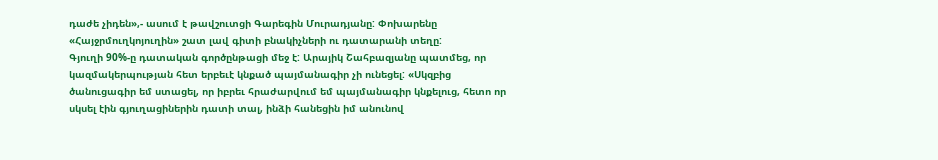դաժե չիդեն»,- ասում է թավշուտցի Գարեգին Մուրադյանը: Փոխարենը «Հայջրմուղկոյուղին» շատ լավ գիտի բնակիչների ու դատարանի տեղը:
Գյուղի 90%-ը դատական գործընթացի մեջ է: Արայիկ Շահբազյանը պատմեց, որ կազմակերպության հետ երբեւէ կնքած պայմանագիր չի ունեցել: «Սկզբից ծանուցագիր եմ ստացել, որ իբրեւ հրաժարվում եմ պայմանագիր կնքելուց, հետո որ սկսել էին գյուղացիներին դատի տալ, ինձի հանեցին իմ անունով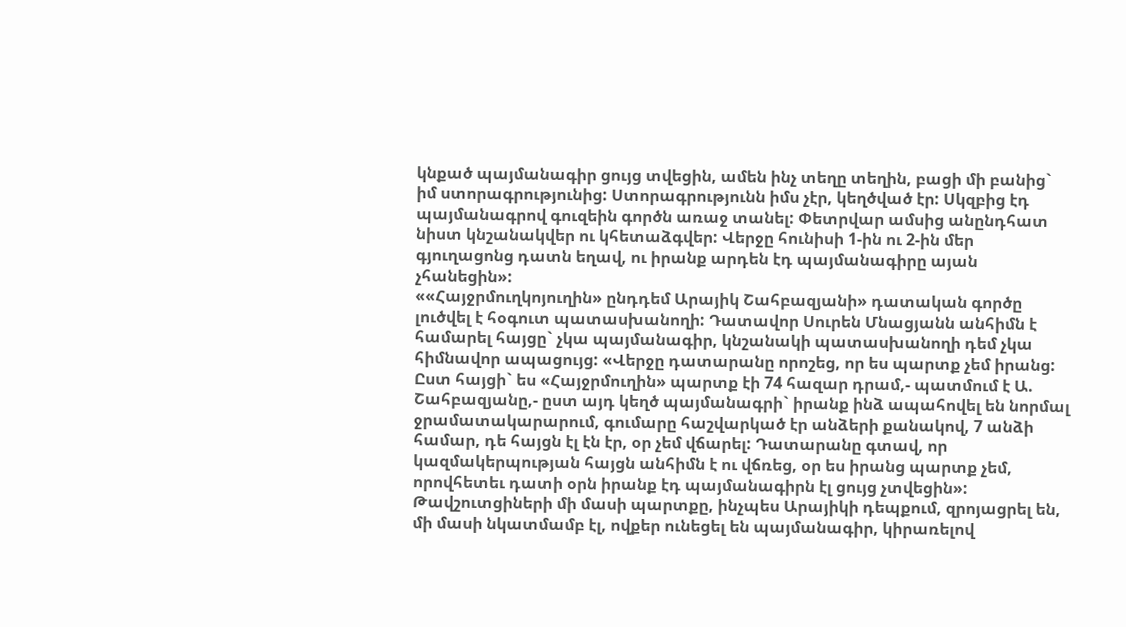կնքած պայմանագիր ցույց տվեցին, ամեն ինչ տեղը տեղին, բացի մի բանից` իմ ստորագրությունից: Ստորագրությունն իմս չէր, կեղծված էր: Սկզբից էդ պայմանագրով գուզեին գործն առաջ տանել: Փետրվար ամսից անընդհատ նիստ կնշանակվեր ու կհետաձգվեր: Վերջը հունիսի 1-ին ու 2-ին մեր գյուղացոնց դատն եղավ, ու իրանք արդեն էդ պայմանագիրը այան չհանեցին»:
««Հայջրմուղկոյուղին» ընդդեմ Արայիկ Շահբազյանի» դատական գործը լուծվել է հօգուտ պատասխանողի: Դատավոր Սուրեն Մնացյանն անհիմն է համարել հայցը` չկա պայմանագիր, կնշանակի պատասխանողի դեմ չկա հիմնավոր ապացույց: «Վերջը դատարանը որոշեց, որ ես պարտք չեմ իրանց: Ըստ հայցի` ես «Հայջրմուղին» պարտք էի 74 հազար դրամ,- պատմում է Ա. Շահբազյանը,- ըստ այդ կեղծ պայմանագրի` իրանք ինձ ապահովել են նորմալ ջրամատակարարում, գումարը հաշվարկած էր անձերի քանակով, 7 անձի համար, դե հայցն էլ էն էր, օր չեմ վճարել: Դատարանը գտավ, որ կազմակերպության հայցն անհիմն է ու վճռեց, օր ես իրանց պարտք չեմ, որովհետեւ դատի օրն իրանք էդ պայմանագիրն էլ ցույց չտվեցին»:
Թավշուտցիների մի մասի պարտքը, ինչպես Արայիկի դեպքում, զրոյացրել են, մի մասի նկատմամբ էլ, ովքեր ունեցել են պայմանագիր, կիրառելով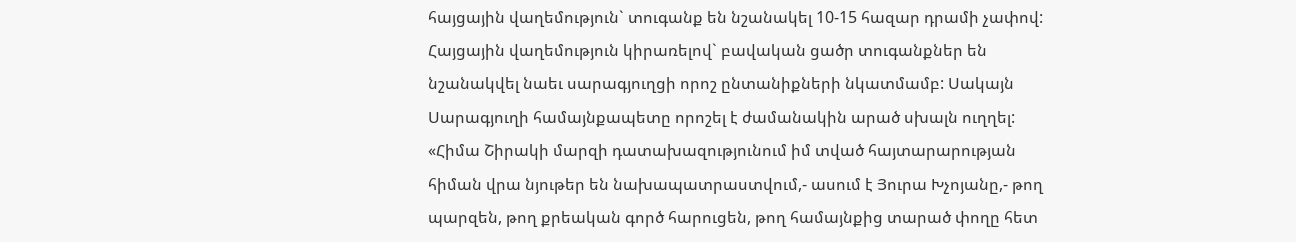հայցային վաղեմություն` տուգանք են նշանակել 10-15 հազար դրամի չափով: Հայցային վաղեմություն կիրառելով` բավական ցածր տուգանքներ են նշանակվել նաեւ սարագյուղցի որոշ ընտանիքների նկատմամբ: Սակայն Սարագյուղի համայնքապետը որոշել է ժամանակին արած սխալն ուղղել:
«Հիմա Շիրակի մարզի դատախազությունում իմ տված հայտարարության հիման վրա նյութեր են նախապատրաստվում,- ասում է Յուրա Խչոյանը,- թող պարզեն, թող քրեական գործ հարուցեն, թող համայնքից տարած փողը հետ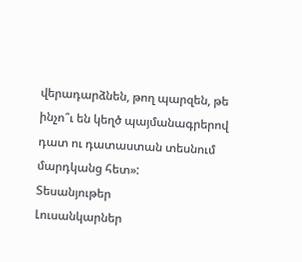վերադարձնեն, թող պարզեն, թե ինչո՞ւ են կեղծ պայմանագրերով դատ ու դատաստան տեսնում մարդկանց հետ»:
Տեսանյութեր
Լուսանկարներ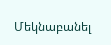Մեկնաբանել